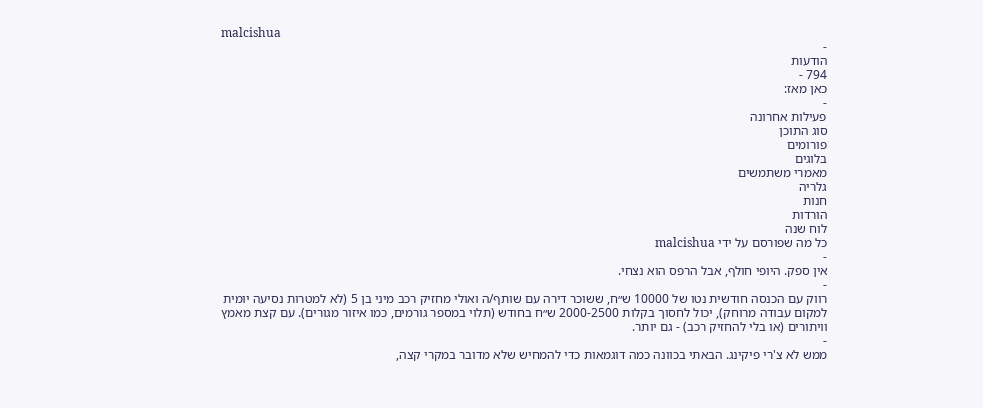malcishua
-
הודעות
794 -
כאן מאז:
-
פעילות אחרונה
סוג התוכן
פורומים
בלוגים
מאמרי משתמשים
גלריה
חנות
הורדות
לוח שנה
כל מה שפורסם על ידי malcishua
-
אין ספק. היופי חולף, אבל הרפס הוא נצחי.
-
רווק עם הכנסה חודשית נטו של 10000 ש״ח, ששוכר דירה עם שותף/ה ואולי מחזיק רכב מיני בן 5 (לא למטרות נסיעה יומית למקום עבודה מרוחק), יכול לחסוך בקלות 2000-2500 ש״ח בחודש (תלוי במספר גורמים, כמו איזור מגורים). עם קצת מאמץ וויתורים (או בלי להחזיק רכב) - גם יותר.
-
ממש לא צ'רי פיקינג. הבאתי בכוונה כמה דוגמאות כדי להמחיש שלא מדובר במקרי קצה,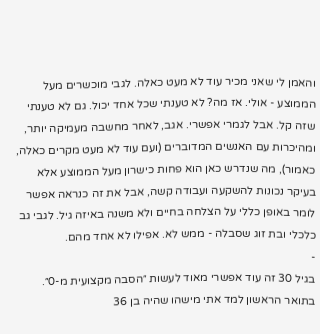והאמן לי שאני מכיר עוד לא מעט כאלה. לגבי מוכשרים מעל הממוצע - אולי. אז מה? לא טענתי שכל אחד יכול. גם לא טענתי שזה קל. אבל לגמרי אפשרי. אגב, לאחר מחשבה מעמיקה יותר, ומהיכרות עם האנשים המדוברים (ועם עוד לא מעט מקרים כאלה, כאמור), מה שנדרש כאן הוא פחות כישרון מעל הממוצע אלא בעיקר נכונות להשקעה ועבודה קשה, אבל את זה כנראה אפשר לומר באופן כללי על הצלחה בחיים ולא משנה באיזה גיל. לגבי גב כלכלי ובת זוג שסבלה - ממש לא. אפילו לא אחד מהם.
-
בגיל 30 זה עוד אפשרי מאוד לעשות ״הסבה מקצועית מ-0״. בתואר הראשון למד אתי מישהו שהיה בן 36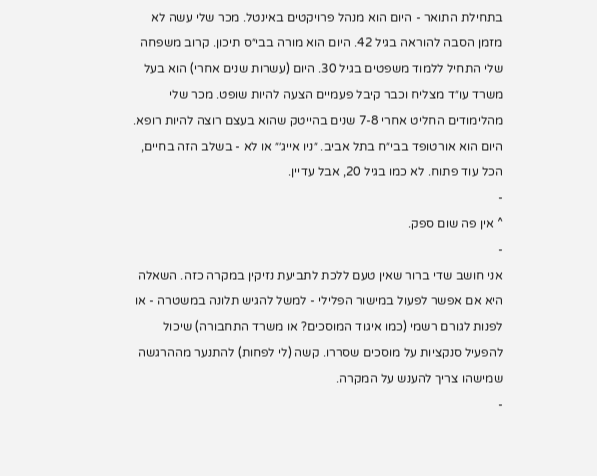בתחילת התואר - היום הוא מנהל פרויקטים באינטל. מכר שלי עשה לא מזמן הסבה להוראה בגיל 42. היום הוא מורה בבי״ס תיכון. קרוב משפחה שלי התחיל ללמוד משפטים בגיל 30. היום (עשרות שנים אחרי) הוא בעל משרד עו״ד מצליח וכבר קיבל פעמיים הצעה להיות שופט. מכר שלי מהלימודים החליט אחרי 7-8 שנים בהייטק שהוא בעצם רוצה להיות רופא. היום הוא אורטופד בבי״ח בתל אביב. ״ניו אייג׳״ או לא - בשלב הזה בחיים, הכל עוד פתוח. לא כמו בגיל 20, אבל עדיין.
-
^ אין פה שום ספק.
-
אני חושב שדי ברור שאין טעם ללכת לתביעת נזיקין במקרה כזה. השאלה היא אם אפשר לפעול במישור הפלילי - למשל להגיש תלונה במשטרה - או לפנות לגורם רשמי (כמו איגוד המוסכים? או משרד התחבורה) שיכול להפעיל סנקציות על מוסכים שסררו. קשה (לי לפחות) להתנער מההרגשה שמישהו צריך להענש על המקרה.
-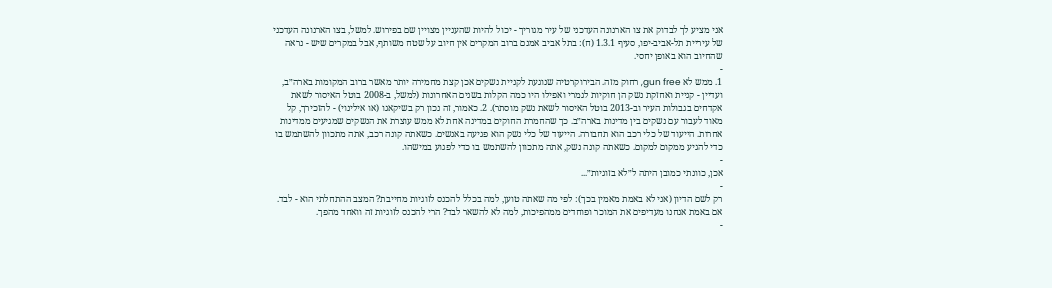אני מציע לך לבדוק את צו הארנונה העדכני של עיר מגוריך - יכול להיות שהעניין מצויין שם בפירוש. למשל, בצו הארנונה העדכני של עיריית תל-אביב-יפו, סעיף 1.3.1 (ח): בתל אביב אמנם ברוב המקרים אין חיוב על שטח משותף, אבל במקרים שיש - נראה שהחיוב הוא באופן יחסי.
-
1. ממש לא gun free, רחוק מזה. הבירוקרטיה שנוגעת לקניית נשקים אכן קצת מחמירה יותר מאשר ברוב המקומות בארה״ב, ועדיין - קניית ואחזקת נשק הן חוקיות לגמרי ואפילו היו כמה הקלות בשנים האחרונות (למשל, ב-2008 בוטל האיסור לשאת אקדחים בגבולות העיר וב-2013 בוטל האיסור לשאת נשק מוסתר). 2. כאמור, זה נכון רק בשיקאגו (או אילינוי) - להזכירך, קל מאוד לעבור עם נשקים בין מדינות בארה״ב. כך שהחמרת החוקים במדינה אחת לא ממש עוצרת את הנשקים שמגיעים ממדינות אחרות. הייעוד של כלי רכב הוא תחבורה. הייעוד של כלי נשק הוא פגיעה באנשים. כשאתה קונה רכב, אתה מתכוון להשתמש בו כדי להגיע ממקום למקום. כשאתה קונה נשק, אתה מתכוון להשתמש בו כדי לפגוע במישהו.
-
אכן, כוונתי כמובן היתה ל״לא בזוגיות״...
-
רק לשם הדיון (אני לא באמת מאמין בכך): לפי מה שאתה טוען, למה בכלל להכנס לזוגיות מחייבת? המצב ההתחלתי הוא - לבד. אם באמת אנחנו מעדיפים את המוכר ופוחדים ממהפיכות, למה לא להשאר לבד? הרי להכנס לזוגיות זה וואחד מהפך.
-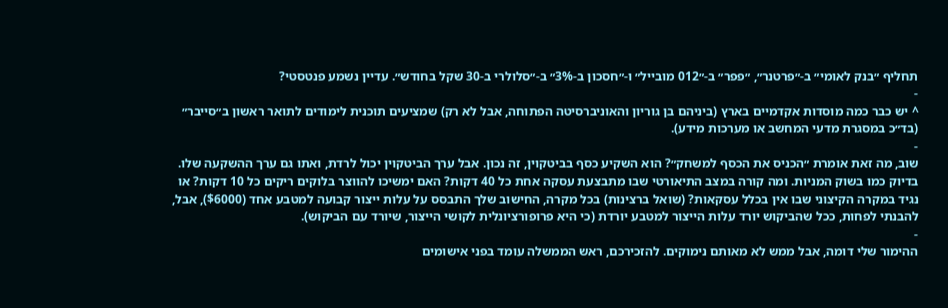תחליף ״בנק לאומי״ ב-״פרטנר״, ״פפר״ ב-״012 מובייל״ ו-״חסכון ב-3%״ ב-״סלולרי ב-30 שקל בחודש״. עדיין נשמע פנטסטי?
-
^ יש כבר כמה מוסדות אקדמיים בארץ (ביניהם בן גוריון והאוניברסיטה הפתוחה, אבל לא רק) שמציעים תוכנית לימודים לתואר ראשון ב״סייבר״ (בד״כ במסגרת מדעי המחשב או מערכות מידע).
-
שוב, מה זאת אומרת ״הכניס את הכסף למשחק״? הוא השקיע כסף בביטקוין, זה נכון. אבל ערך הביטקוין יכול לרדת, ואתו גם ערך ההשקעה שלו. בדיוק כמו בשוק המניות. ומה קורה במצב התיאורטי שבו מתבצעת עסקה אחת כל 40 דקות? האם ימשיכו להווצר בלוקים ריקים כל 10 דקות? או נגיד במקרה הקיצוני שבו אין בכלל עסקאות? (שואל ברצינות) בכל מקרה, החישוב שלך התבסס על עלות ייצור קבועה למטבע אחד ($6000), אבל, להבנתי לפחות, ככל שהביקוש יורד עלות הייצור למטבע יורדת (כי היא פרופורציונלית לקושי הייצור, שיורד עם הביקוש).
-
ההימור שלי דומה, אבל ממש לא מאותם נימוקים. להזכירכם, ראש הממשלה עומד בפני אישומים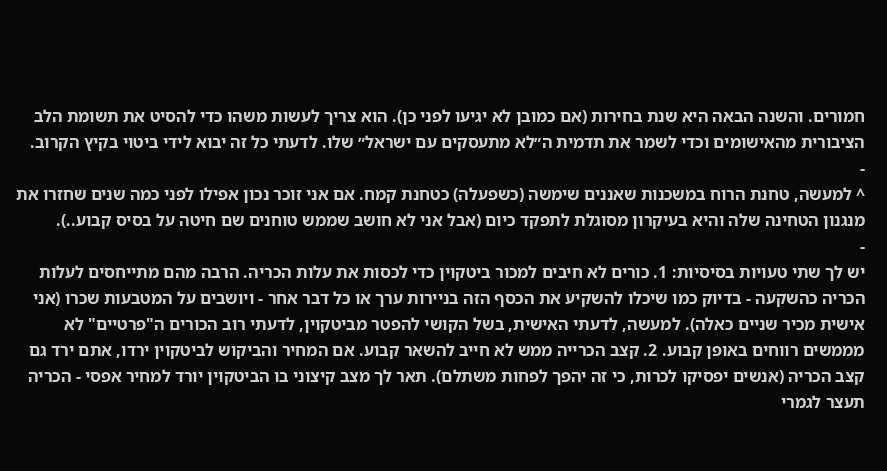חמורים. והשנה הבאה היא שנת בחירות (אם כמובן לא יגיעו לפני כן). הוא צריך לעשות משהו כדי להסיט את תשומת הלב הציבורית מהאישומים וכדי לשמר את תדמית ה״לא מתעסקים עם ישראל״ שלו. לדעתי כל זה יבוא לידי ביטוי בקיץ הקרוב.
-
^ למעשה, טחנת הרוח במשכנות שאננים שימשה (כשפעלה) כטחנת קמח. אם אני זוכר נכון אפילו לפני כמה שנים שחזרו את מנגנון הטחינה שלה והיא בעיקרון מסוגלת לתפקד כיום (אבל אני לא חושב שממש טוחנים שם חיטה על בסיס קבוע..).
-
יש לך שתי טעויות בסיסיות: 1. כורים לא חיבים למכור ביטקוין כדי לכסות את עלות הכריה. הרבה מהם מתייחסים לעלות הכריה כהשקעה - בדיוק כמו שיכלו להשקיע את הכסף הזה בניירות ערך או כל דבר אחר - ויושבים על המטבעות שכרו (אני אישית מכיר שניים כאלה). למעשה, לדעתי האישית, בשל הקושי להפטר מביטקוין, לדעתי רוב הכורים ה"פרטיים" לא מממשים רווחים באופן קבוע. 2. קצב הכרייה ממש לא חייב להשאר קבוע. אם המחיר והביקוש לביטקוין ירדו, אתם ירד גם קצב הכריה (אנשים יפסיקו לכרות, כי זה יהפך לפחות משתלם). תאר לך מצב קיצוני בו הביטקוין יורד למחיר אפסי - הכריה תעצר לגמרי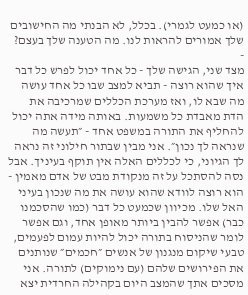(או כמעט לגמרי). בכלל, לא הבנתי מה החישובים שלך אמורים להראות לנו. מה הטענה שלך בעצם?
-
מצד שני, הגישה שלך - כל אחד יכול לפרש כל דבר איך שהוא רוצה - תביא למצב שבו כל אחד עושה מה שבא לו, ואז מערכת הכללים שמרכיבה את הדת מאבדת כל משמעות. באותה מידה אתה יכול להחליף את התורה במשפט אחד - ״תעשה מה שנראה לך נכון״. אני מבין שבתור חילוני זה נראה לך הגיוני, כי לכללים האלה אין תוקף בעיניך. אבל נסה להסתכל על זה מנקודת מבט של אדם מאמין - הוא רוצה לוודא שהוא עושה את מה שנכון בעיני האל שלו. מכיוון שכמעט כל דבר (כמו שהסכמנו כבר) אפשר להבין ביותר מאופן אחד, וגם אפשר לומר שהניסוח בתורה יכול להיות עמום לפעמים, טבעי שיקום מנגנון של אנשים ״חכמים״ שנותנים את הפירושים שלהם (עם נימוקים) לתורה. אני מסכים אתך שהמצב היום בקהילה החרדית יצא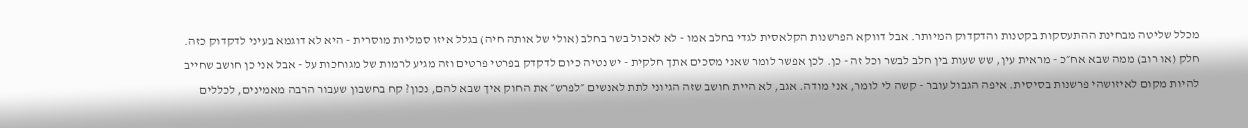מכלל שליטה מבחינת ההתעסקות בקטנות והדקדוק המיותר. אבל דווקא הפרשנות הקלאסית לגדי בחלב אמו - לא לאכול בשר בחלב (אולי של אותה חיה) בגלל איזו סמליות מוסרית - היא לא דוגמא בעיני לדקדוק כזה. חלק (או רוב) ממה שבא אח״כ - מראית עין, שש שעות בין חלב לבשר וכל זה - כן. לכן אפשר לומר שאני מסכים אתך חלקית - יש נטיה כיום לדקדק בפרטי פרטים וזה מגיע לרמות של מגוחכות על - אבל אני כן חושב שחייב להיות מקום לאיזושהי פרשנות בסיסית. איפה הגבול עובר - קשה לי לומר, אני מודה. אגב, לא היית חושב שזה הגיוני לתת לאנשים ״לפרש״ את החוק איך שבא להם, נכון? קח בחשבון שעבור הרבה מאמינים, לכללים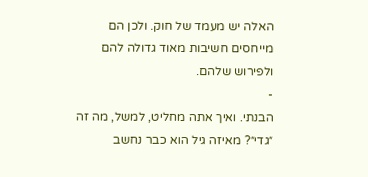האלה יש מעמד של חוק. ולכן הם מייחסים חשיבות מאוד גדולה להם ולפירוש שלהם.
-
הבנתי. ואיך אתה מחליט, למשל, מה זה ״גדי״? מאיזה גיל הוא כבר נחשב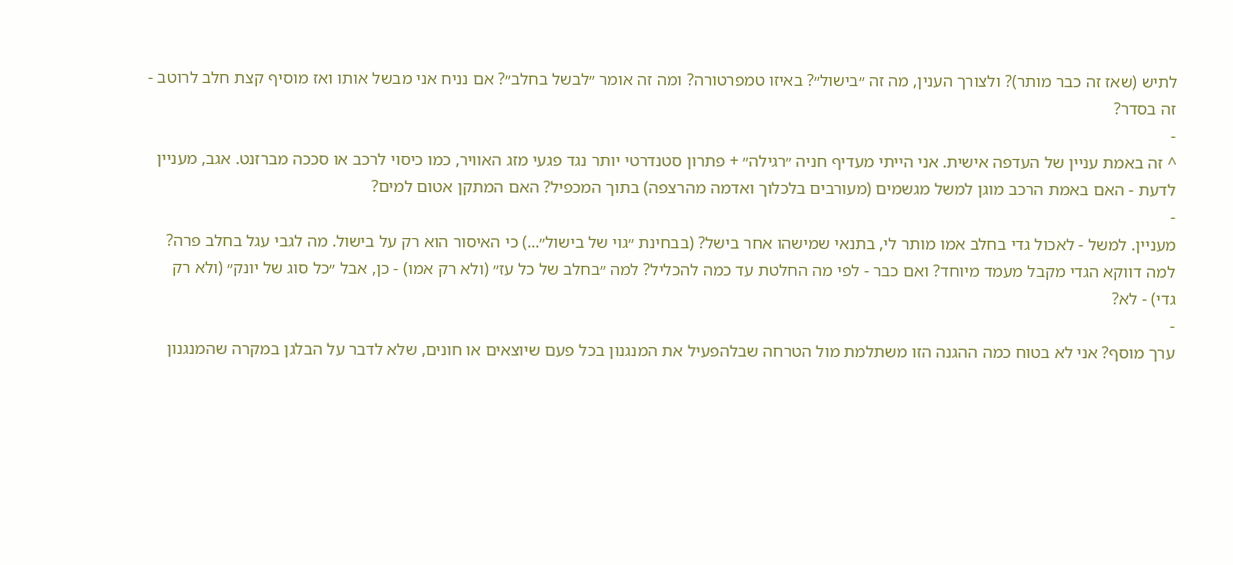לתיש (שאז זה כבר מותר)? ולצורך הענין, מה זה ״בישול״? באיזו טמפרטורה? ומה זה אומר ״לבשל בחלב״? אם נניח אני מבשל אותו ואז מוסיף קצת חלב לרוטב - זה בסדר?
-
^ זה באמת עניין של העדפה אישית. אני הייתי מעדיף חניה ״רגילה״ + פתרון סטנדרטי יותר נגד פגעי מזג האוויר, כמו כיסוי לרכב או סככה מברזנט. אגב, מעניין לדעת - האם באמת הרכב מוגן למשל מגשמים (מעורבים בלכלוך ואדמה מהרצפה) בתוך המכפיל? האם המתקן אטום למים?
-
מעניין. למשל - לאכול גדי בחלב אמו מותר לי, בתנאי שמישהו אחר בישל? (בבחינת ״גוי של בישול״...) כי האיסור הוא רק על בישול. מה לגבי עגל בחלב פרה? למה דווקא הגדי מקבל מעמד מיוחד? ואם כבר - לפי מה החלטת עד כמה להכליל? למה ״בחלב של כל עז״ (ולא רק אמו) - כן, אבל ״כל סוג של יונק״ (ולא רק גדי) - לא?
-
ערך מוסף? אני לא בטוח כמה ההגנה הזו משתלמת מול הטרחה שבלהפעיל את המנגנון בכל פעם שיוצאים או חונים, שלא לדבר על הבלגן במקרה שהמנגנון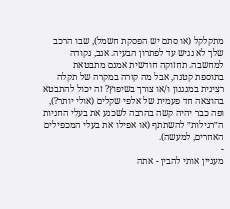מתקלקל (או סתם יש הפסקת חשמל), שבו הרכב שלך לא נגיש עד לפתרון הבעיה. אגב, נקודה למחשבה. תחזוקה חודשית אמנם מתבטאת בתוספת קטנה, אבל מה קורה במקרה של תקלה רצינית במנגנון ו/או צורך בשיפוץ? זה יכול להתבטא בהוצאה חד פעמית של אלפי שקלים (אולי יותר?), ופה כבר יהיה קשה בהרבה לשכנע את בעלי החניות ה״רגילות״ להשתתף (או אפילו את בעלי המכפילים האחרים, למעשה).
-
מעניין אותי להבין - אתה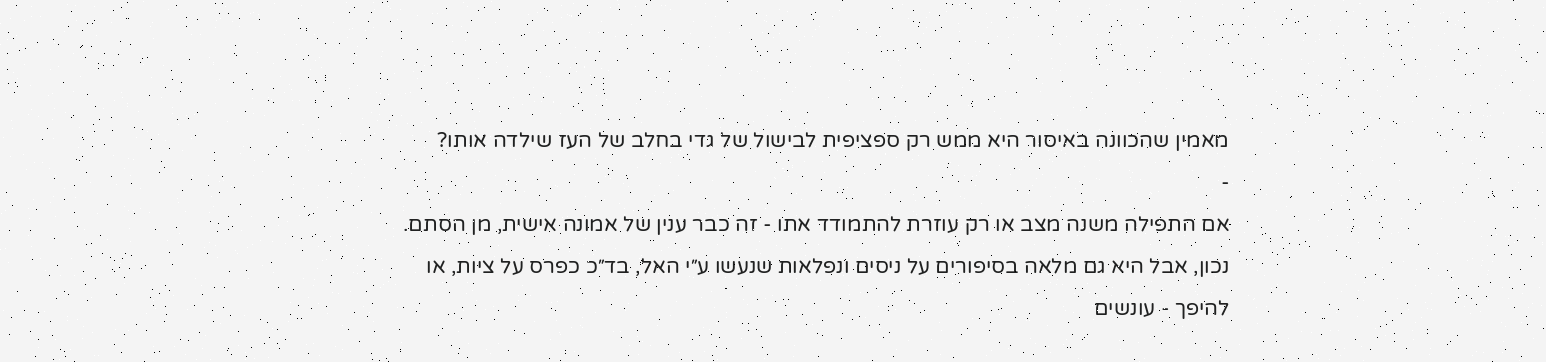מאמין שהכוונה באיסור היא ממש רק ספציפית לבישול של גדי בחלב של העז שילדה אותו?
-
אם התפילה משנה מצב או רק עוזרת להתמודד אתו - זה כבר ענין של אמונה אישית, מן הסתם. נכון, אבל היא גם מלאה בסיפורים על ניסים ונפלאות שנעשו ע״י האל, בד״כ כפרס על ציות, או להיפך - עונשים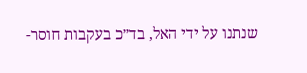שנתנו על ידי האל, בד״כ בעקבות חוסר-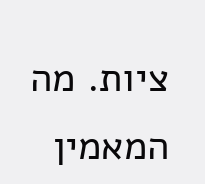ציות. מה המאמין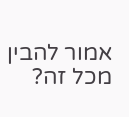אמור להבין מכל זה?